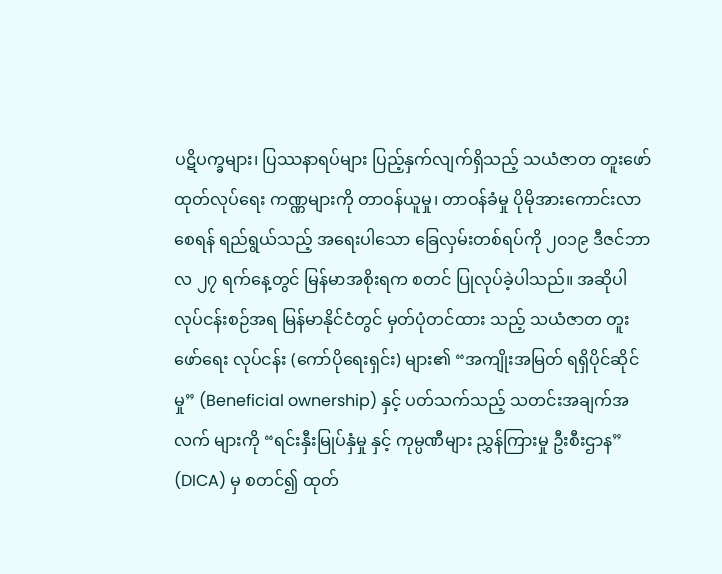ပဋိပက္ခများ၊ ပြဿနာရပ်များ ပြည့်နှက်လျက်ရှိသည့် သယံဇာတ တူးဖော်ထုတ်လုပ်ရေး ကဏ္ဏများကို တာဝန်ယူမှု၊ တာဝန်ခံမှု ပိုမိုအားကောင်းလာစေရန် ရည်ရွယ်သည့် အရေးပါသော ခြေလှမ်းတစ်ရပ်ကို ၂၀၁၉ ဒီဇင်ဘာလ ၂၇ ရက်နေ့တွင် မြန်မာအစိုးရက စတင် ပြုလုပ်ခဲ့ပါသည်။ အဆိုပါ လုပ်ငန်းစဉ်အရ မြန်မာနိုင်ငံတွင် မှတ်ပုံတင်ထား သည့် သယံဇာတ တူးဖော်ရေး လုပ်ငန်း (ကော်ပိုရေးရှင်း) များ၏ “အကျိုးအမြတ် ရရှိပိုင်ဆိုင်မှု” (Beneficial ownership) နှင့် ပတ်သက်သည့် သတင်းအချက်အလက် များကို “ရင်းနှီးမြုပ်နှံမှု နှင့် ကုမ္ပဏီများ ညွှန်ကြားမှု ဦးစီးဌာန” (DICA) မှ စတင်၍ ထုတ်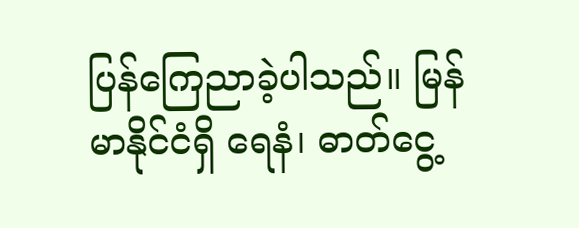ပြန်ကြေညာခဲ့ပါသည်။ မြန်မာနိုင်ငံရှိ ရေနံ၊ ဓာတ်ငွေ့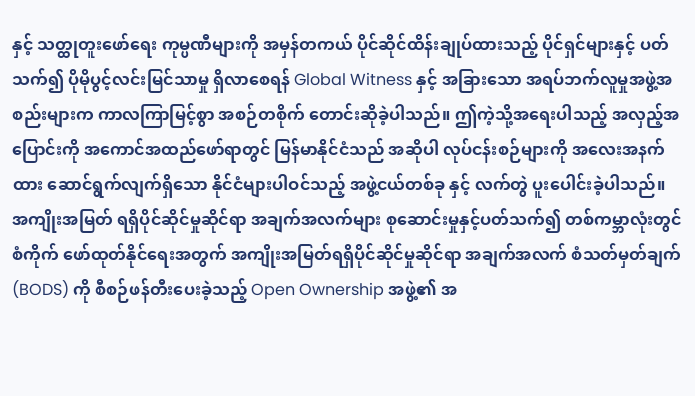နှင့် သတ္ထုတူးဖော်ရေး ကုမ္ပဏီများကို အမှန်တကယ် ပိုင်ဆိုင်ထိန်းချုပ်ထားသည့် ပိုင်ရှင်များနှင့် ပတ်သက်၍ ပိုမိုပွင့်လင်းမြင်သာမှု ရှိလာစေရန် Global Witness နှင့် အခြားသော အရပ်ဘက်လူမှုအဖွဲ့အစည်းများက ကာလကြာမြင့်စွာ အစဉ်တစိုက် တောင်းဆိုခဲ့ပါသည်။ ဤကဲ့သို့အရေးပါသည့် အလှည့်အပြောင်းကို အကောင်အထည်ဖော်ရာတွင် မြန်မာနိုင်ငံသည် အဆိုပါ လုပ်ငန်းစဉ်များကို အလေးအနက်ထား ဆောင်ရွက်လျက်ရှိသော နိုင်ငံများပါဝင်သည့် အဖွဲ့ငယ်တစ်ခု နှင့် လက်တွဲ ပူးပေါင်းခဲ့ပါသည်။
အကျိုးအမြတ် ရရှိပိုင်ဆိုင်မှုဆိုင်ရာ အချက်အလက်များ စုဆောင်းမှုနှင့်ပတ်သက်၍ တစ်ကမ္ဘာလုံးတွင် စံကိုက် ဖော်ထုတ်နိုင်ရေးအတွက် အကျိုးအမြတ်ရရှိပိုင်ဆိုင်မှုဆိုင်ရာ အချက်အလက် စံသတ်မှတ်ချက် (BODS) ကို စီစဉ်ဖန်တီးပေးခဲ့သည့် Open Ownership အဖွဲ့၏ အ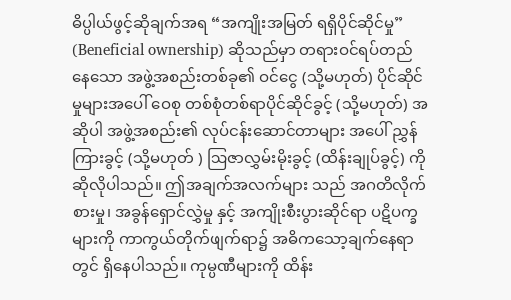ဓိပ္ပါယ်ဖွင့်ဆိုချက်အရ “အကျိုးအမြတ် ရရှိပိုင်ဆိုင်မှု” (Beneficial ownership) ဆိုသည်မှာ တရားဝင်ရပ်တည်နေသော အဖွဲ့အစည်းတစ်ခု၏ ဝင်ငွေ (သို့မဟုတ်) ပိုင်ဆိုင်မှုများအပေါ် ဝေစု တစ်စုံတစ်ရာပိုင်ဆိုင်ခွင့် (သို့မဟုတ်) အဆိုပါ အဖွဲ့အစည်း၏ လုပ်ငန်းဆောင်တာများ အပေါ် ညွှန်ကြားခွင့် (သို့မဟုတ် ) ဩဇာလွှမ်းမိုးခွင့် (ထိန်းချုပ်ခွင့်) ကိုဆိုလိုပါသည်။ ဤအချက်အလက်များ သည် အဂတိလိုက်စားမှု၊ အခွန်ရှောင်လွှဲမှု နှင့် အကျိုးစီးပွားဆိုင်ရာ ပဋိပက္ခများကို ကာကွယ်တိုက်ဖျက်ရာ၌ အဓိကသော့ချက်နေရာတွင် ရှိနေပါသည်။ ကုမ္ပဏီများကို ထိန်း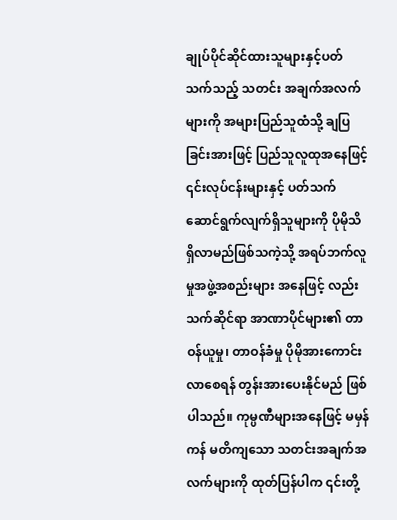ချုပ်ပိုင်ဆိုင်ထားသူများနှင့်ပတ်သက်သည့် သတင်း အချက်အလက်များကို အများပြည်သူထံသို့ ချပြခြင်းအားဖြင့် ပြည်သူလူထုအနေဖြင့် ၎င်းလုပ်ငန်းများနှင့် ပတ်သက်ဆောင်ရွက်လျက်ရှိသူများကို ပိုမိုသိရှိလာမည်ဖြစ်သကဲ့သို့ အရပ်ဘက်လူမှုအဖွဲ့အစည်းများ အနေဖြင့် လည်း သက်ဆိုင်ရာ အာဏာပိုင်များ၏ တာဝန်ယူမှု၊ တာဝန်ခံမှု ပိုမိုအားကောင်းလာစေရန် တွန်းအားပေးနိုင်မည် ဖြစ်ပါသည်။ ကုမ္ပဏီများအနေဖြင့် မမှန်ကန် မတိကျသော သတင်းအချက်အလက်များကို ထုတ်ပြန်ပါက ၎င်းတို့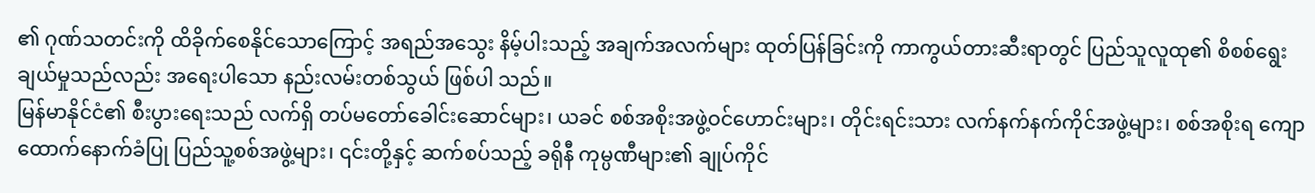၏ ဂုဏ်သတင်းကို ထိခိုက်စေနိုင်သောကြောင့် အရည်အသွေး နိမ့်ပါးသည့် အချက်အလက်များ ထုတ်ပြန်ခြင်းကို ကာကွယ်တားဆီးရာတွင် ပြည်သူလူထု၏ စိစစ်ရွေးချယ်မှုသည်လည်း အရေးပါသော နည်းလမ်းတစ်သွယ် ဖြစ်ပါ သည်။
မြန်မာနိုင်ငံ၏ စီးပွားရေးသည် လက်ရှိ တပ်မတော်ခေါင်းဆောင်များ၊ ယခင် စစ်အစိုးအဖွဲ့ဝင်ဟောင်းများ၊ တိုင်းရင်းသား လက်နက်နက်ကိုင်အဖွဲ့များ၊ စစ်အစိုးရ ကျောထောက်နောက်ခံပြု ပြည်သူ့စစ်အဖွဲ့များ၊ ၎င်းတို့နှင့် ဆက်စပ်သည့် ခရိုနီ ကုမ္ပဏီများ၏ ချုပ်ကိုင်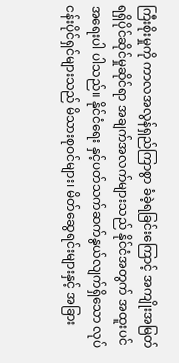ကြီးစိုးမှုကို ကာလအလွန်ရှည်ကြာစွာ ခံခဲ့ရခြင်းကြောင့် အကျိုးအမြတ် ရရှိပိုင်ဆိုင်မှုဆိုင်ရာ အချက်အလက်များသည် နိုင်ငံအတွက် အထူးပင် အရေးပါ ပါသည်။ နိုင်ငံရေး နှင့်ပတ်သက်ဆက်နွယ်လျက်ရှိသော လုပ်ငန်းပိုင်ရှင်များသည် မိသားစုဝင်များ၊ မိတ်ဆွေရင်းများနှင့် အခြား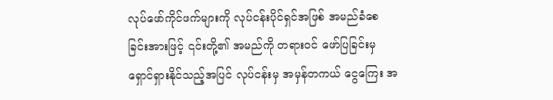လုပ်ဖော်ကိုင်ဖက်များကို လုပ်ငန်းပိုင်ရှင်အဖြစ် အမည်ခံစေခြင်းအားဖြင့် ၎င်းတို့၏ အမည်ကို တရားဝင် ဖော်ပြခြင်းမှ ရှောင်ရှားနိုင်သည့်အပြင် လုပ်ငန်းမှ အမှန်တကယ် ငွေကြေး အ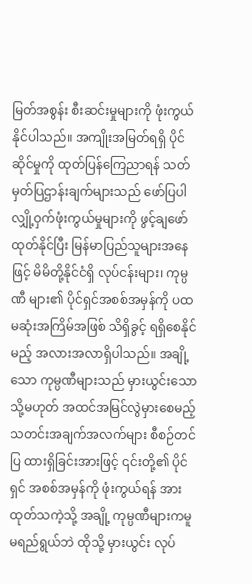မြတ်အစွန်း စီးဆင်းမှုများကို ဖုံးကွယ် နိုင်ပါသည်။ အကျိုးအမြတ်ရရှိ ပိုင်ဆိုင်မှုကို ထုတ်ပြန်ကြေညာရန် သတ်မှတ်ပြဌာန်းချက်များသည် ဖော်ပြပါ လျှို့ဝှက်ဖုံးကွယ်မှုများကို ဖွင့်ချဖော်ထုတ်နိုင်ပြီး မြန်မာပြည်သူများအနေဖြင့် မိမိတို့နိုင်ငံရှိ လုပ်ငန်းများ၊ ကုမ္ပဏီ များ၏ ပိုင်ရှင်အစစ်အမှန်ကို ပထမဆုံးအကြိမ်အဖြစ် သိရှိခွင့် ရရှိစေနိုင်မည့် အလားအလာရှိပါသည်။ အချို့သော ကုမ္ပဏီများသည် မှားယွင်းသော သို့မဟုတ် အထင်အမြင်လွဲမှားစေမည့် သတင်းအချက်အလက်များ စီစဉ်တင်ပြ ထားရှိခြင်းအားဖြင့် ၎င်းတို့၏ ပိုင်ရှင် အစစ်အမှန်ကို ဖုံးကွယ်ရန် အားထုတ်သကဲ့သို့ အချို့ ကုမ္ပဏီများကမူ မရည်ရွယ်ဘဲ ထိုသို့ မှားယွင်း လုပ်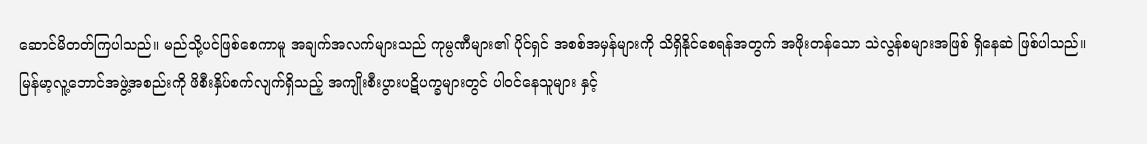ဆောင်မိတတ်ကြပါသည်။ မည်သို့ပင်ဖြစ်စေကာမူ အချက်အလက်များသည် ကုမ္ပဏီများ၏ ပိုင်ရှင် အစစ်အမှန်များကို သိရှိနိုင်စေရန်အတွက် အဖိုးတန်သော သဲလွန်စများအဖြစ် ရှိနေဆဲ ဖြစ်ပါသည်။
မြန်မာ့လူ့ဘောင်အဖွဲ့အစည်းကို ဖိစီးနှိပ်စက်လျက်ရှိသည့် အကျိုးစီးပွားပဋိပက္ခများတွင် ပါဝင်နေသူများ နှင့်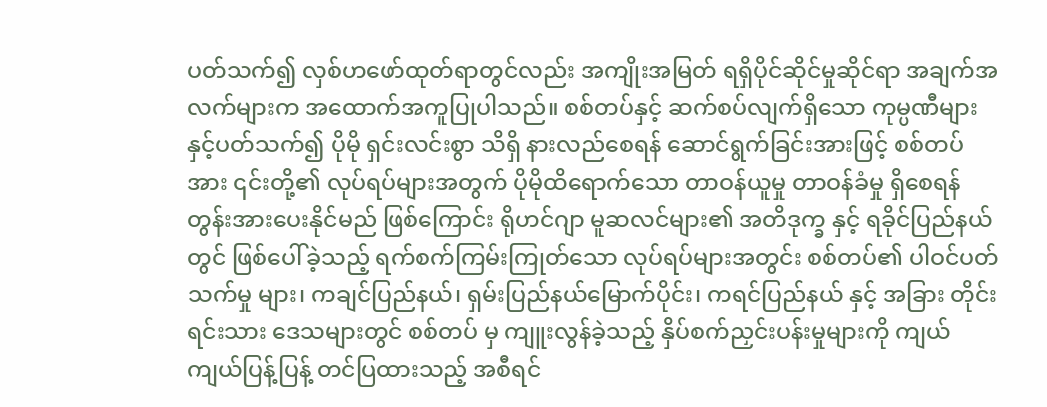ပတ်သက်၍ လှစ်ဟဖော်ထုတ်ရာတွင်လည်း အကျိုးအမြတ် ရရှိပိုင်ဆိုင်မှုဆိုင်ရာ အချက်အလက်များက အထောက်အကူပြုပါသည်။ စစ်တပ်နှင့် ဆက်စပ်လျက်ရှိသော ကုမ္ပဏီများနှင့်ပတ်သက်၍ ပိုမို ရှင်းလင်းစွာ သိရှိ နားလည်စေရန် ဆောင်ရွက်ခြင်းအားဖြင့် စစ်တပ်အား ၎င်းတို့၏ လုပ်ရပ်များအတွက် ပိုမိုထိရောက်သော တာဝန်ယူမှု တာဝန်ခံမှု ရှိစေရန် တွန်းအားပေးနိုင်မည် ဖြစ်ကြောင်း ရိုဟင်ဂျာ မူဆလင်များ၏ အတိဒုက္ခ နှင့် ရခိုင်ပြည်နယ်တွင် ဖြစ်ပေါ်ခဲ့သည့် ရက်စက်ကြမ်းကြုတ်သော လုပ်ရပ်များအတွင်း စစ်တပ်၏ ပါဝင်ပတ်သက်မှု များ၊ ကချင်ပြည်နယ်၊ ရှမ်းပြည်နယ်မြောက်ပိုင်း၊ ကရင်ပြည်နယ် နှင့် အခြား တိုင်းရင်းသား ဒေသများတွင် စစ်တပ် မှ ကျူးလွန်ခဲ့သည့် နှိပ်စက်ညှင်းပန်းမှုများကို ကျယ်ကျယ်ပြန့်ပြန့် တင်ပြထားသည့် အစီရင်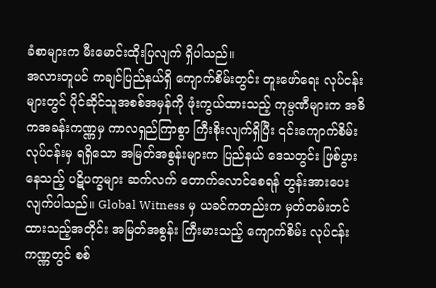ခံစာများက မီးမောင်းထိုးပြလျက် ရှိပါသည်။
အလားတူပင် ကချင်ပြည်နယ်ရှိ ကျောက်စိမ်းတွင်း တူးဖော်ရေး လုပ်ငန်းများတွင် ပိုင်ဆိုင်သူအစစ်အမှန်ကို ဖုံးကွယ်ထားသည့် ကုမ္ပဏီများက အဓိကအခန်းကဏ္ဏမှ ကာလရှည်ကြာစွာ ကြီးစိုးလျက်ရှိပြီး ၎င်းကျောက်စိမ်း လုပ်ငန်းမှ ရရှိသော အမြတ်အစွန်းများက ပြည်နယ် ဒေသတွင်း ဖြစ်ပွားနေသည့် ပဋိပက္ခများ ဆက်လက် တောက်လောင်စေရန် တွန်းအားပေးလျက်ပါသည်။ Global Witness မှ ယခင်ကတည်းက မှတ်တမ်းတင် ထားသည့်အတိုင်း အမြတ်အစွန်း ကြီးမားသည့် ကျောက်စိမ်း လုပ်ငန်းကဏ္ဏတွင် စစ်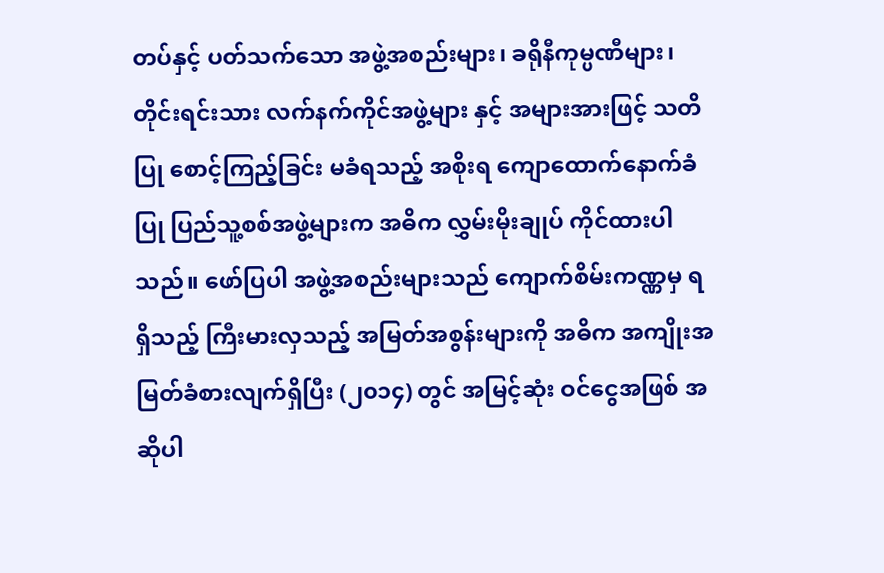တပ်နှင့် ပတ်သက်သော အဖွဲ့အစည်းများ၊ ခရိုနီကုမ္ပဏီများ၊ တိုင်းရင်းသား လက်နက်ကိုင်အဖွဲ့များ နှင့် အများအားဖြင့် သတိပြု စောင့်ကြည့်ခြင်း မခံရသည့် အစိုးရ ကျောထောက်နောက်ခံပြု ပြည်သူ့စစ်အဖွဲ့များက အဓိက လွှမ်းမိုးချုပ် ကိုင်ထားပါသည်။ ဖော်ပြပါ အဖွဲ့အစည်းများသည် ကျောက်စိမ်းကဏ္ဏမှ ရရှိသည့် ကြီးမားလှသည့် အမြတ်အစွန်းများကို အဓိက အကျိုးအမြတ်ခံစားလျက်ရှိပြီး (၂၀၁၄) တွင် အမြင့်ဆုံး ဝင်ငွေအဖြစ် အဆိုပါ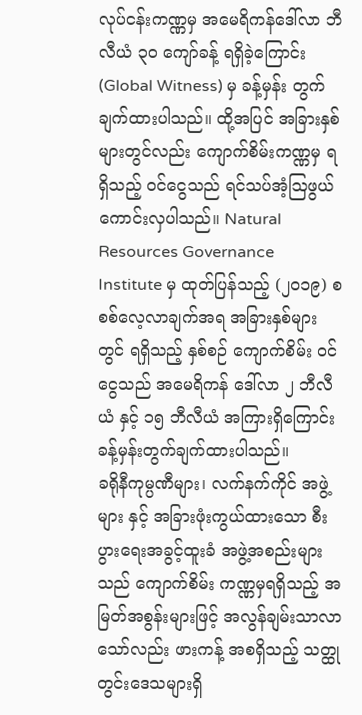လုပ်ငန်းကဏ္ဏမှ အမေရိကန်ဒေါ်လာ ဘီလီယံ ၃၀ ကျော်ခန့် ရရှိခဲ့ကြောင်း (Global Witness) မှ ခန့်မှန်း တွက်ချက်ထားပါသည်။ ထို့အပြင် အခြားနှစ်များတွင်လည်း ကျောက်စိမ်းကဏ္ဏမှ ရရှိသည့် ဝင်ငွေသည် ရင်သပ်အံ့ဩဖွယ် ကောင်းလှပါသည်။ Natural Resources Governance Institute မှ ထုတ်ပြန်သည့် (၂၀၁၉) စစစ်လေ့လာချက်အရ အခြားနှစ်များတွင် ရရှိသည့် နှစ်စဉ် ကျောက်စိမ်း ဝင်ငွေသည် အမေရိကန် ဒေါ်လာ ၂ ဘီလီယံ နှင့် ၁၅ ဘီလီယံ အကြားရှိကြောင်း ခန့်မှန်းတွက်ချက်ထားပါသည်။
ခရိုနီကုမ္ပဏီများ၊ လက်နက်ကိုင် အဖွဲ့များ နှင့် အခြားဖုံးကွယ်ထားသော စီးပွားရေးအခွင့်ထူးခံ အဖွဲ့အစည်းများ သည် ကျောက်စိမ်း ကဏ္ဏမှရရှိသည့် အမြတ်အစွန်းများဖြင့် အလွန်ချမ်းသာလာသော်လည်း ဖားကန့် အစရှိသည့် သတ္ထုတွင်းဒေသများရှိ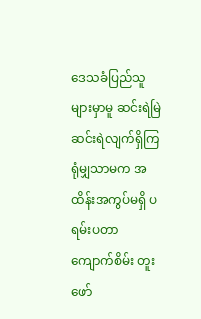ဒေသခံပြည်သူများမှာမူ ဆင်းရဲမြဲဆင်းရဲလျက်ရှိကြရုံမျှသာမက အထိန်းအကွပ်မရှိ ပရမ်းပတာ ကျောက်စိမ်း တူးဖော်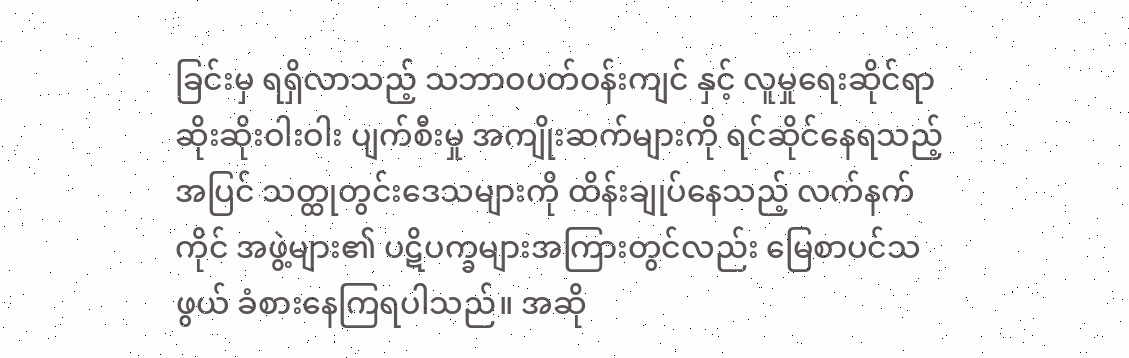ခြင်းမှ ရရှိလာသည့် သဘာဝပတ်ဝန်းကျင် နှင့် လူမှုရေးဆိုင်ရာ ဆိုးဆိုးဝါးဝါး ပျက်စီးမှု အကျိုးဆက်များကို ရင်ဆိုင်နေရသည့်အပြင် သတ္ထုတွင်းဒေသများကို ထိန်းချုပ်နေသည့် လက်နက်ကိုင် အဖွဲ့များ၏ ပဋိပက္ခများအကြားတွင်လည်း မြေစာပင်သဖွယ် ခံစားနေကြရပါသည်။ အဆို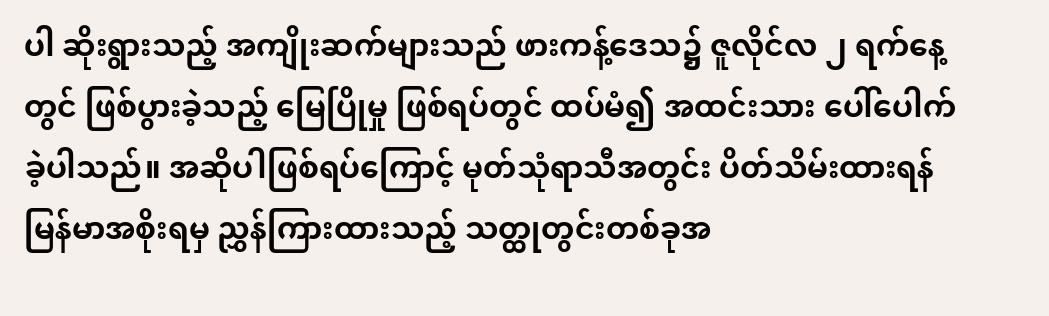ပါ ဆိုးရွားသည့် အကျိုးဆက်များသည် ဖားကန့်ဒေသ၌ ဇူလိုင်လ ၂ ရက်နေ့တွင် ဖြစ်ပွားခဲ့သည့် မြေပြိုမှု ဖြစ်ရပ်တွင် ထပ်မံ၍ အထင်းသား ပေါ်ပေါက်ခဲ့ပါသည်။ အဆိုပါဖြစ်ရပ်ကြောင့် မုတ်သုံရာသီအတွင်း ပိတ်သိမ်းထားရန် မြန်မာအစိုးရမှ ညွှန်ကြားထားသည့် သတ္ထုတွင်းတစ်ခုအ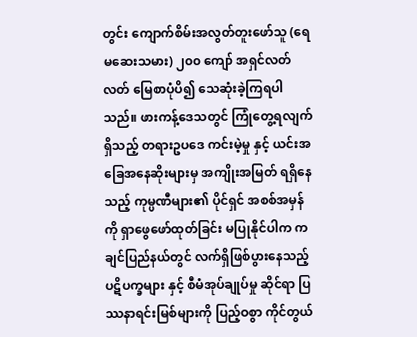တွင်း ကျောက်စိမ်းအလွတ်တူးဖော်သူ (ရေမဆေးသမား) ၂၀၀ ကျော် အရှင်လတ်လတ် မြေစာပုံပိ၍ သေဆုံးခဲ့ကြရပါသည်။ ဖားကန့်ဒေသတွင် ကြုံတွေ့ရလျက်ရှိသည့် တရားဥပဒေ ကင်းမဲ့မှု နှင့် ယင်းအခြေအနေဆိုးများမှ အကျိုးအမြတ် ရရှိနေသည့် ကုမ္ပဏီများ၏ ပိုင်ရှင် အစစ်အမှန်ကို ရှာဖွေဖော်ထုတ်ခြင်း မပြုနိုင်ပါက ကချင်ပြည်နယ်တွင် လက်ရှိဖြစ်ပွားနေသည့် ပဋိပက္ခများ နှင့် စီမံအုပ်ချုပ်မှု ဆိုင်ရာ ပြဿနာရင်းမြစ်များကို ပြည့်ဝစွာ ကိုင်တွယ်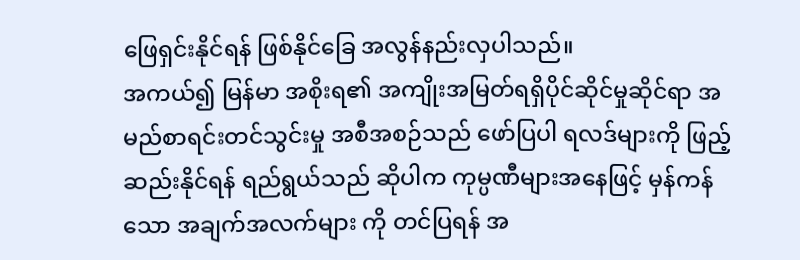ဖြေရှင်းနိုင်ရန် ဖြစ်နိုင်ခြေ အလွန်နည်းလှပါသည်။
အကယ်၍ မြန်မာ အစိုးရ၏ အကျိုးအမြတ်ရရှိပိုင်ဆိုင်မှုဆိုင်ရာ အမည်စာရင်းတင်သွင်းမှု အစီအစဉ်သည် ဖော်ပြပါ ရလဒ်များကို ဖြည့်ဆည်းနိုင်ရန် ရည်ရွယ်သည် ဆိုပါက ကုမ္ပဏီများအနေဖြင့် မှန်ကန်သော အချက်အလက်များ ကို တင်ပြရန် အ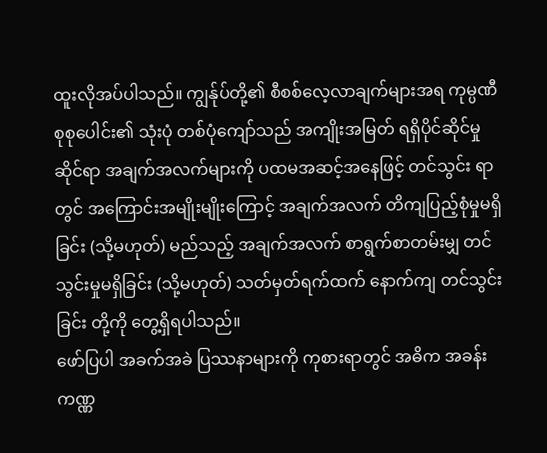ထူးလိုအပ်ပါသည်။ ကျွန်ုပ်တို့၏ စီစစ်လေ့လာချက်များအရ ကုမ္ပဏီ စုစုပေါင်း၏ သုံးပုံ တစ်ပုံကျော်သည် အကျိုးအမြတ် ရရှိပိုင်ဆိုင်မှု ဆိုင်ရာ အချက်အလက်များကို ပထမအဆင့်အနေဖြင့် တင်သွင်း ရာတွင် အကြောင်းအမျိုးမျိုးကြောင့် အချက်အလက် တိကျပြည့်စုံမှုမရှိခြင်း (သို့မဟုတ်) မည်သည့် အချက်အလက် စာရွက်စာတမ်းမျှ တင်သွင်းမှုမရှိခြင်း (သို့မဟုတ်) သတ်မှတ်ရက်ထက် နောက်ကျ တင်သွင်းခြင်း တို့ကို တွေ့ရှိရပါသည်။
ဖော်ပြပါ အခက်အခဲ ပြဿနာများကို ကုစားရာတွင် အဓိက အခန်းကဏ္ဏ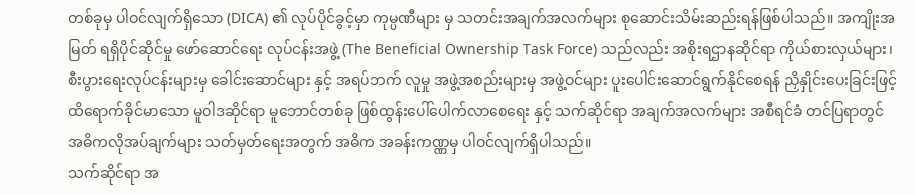တစ်ခုမှ ပါဝင်လျက်ရှိသော (DICA) ၏ လုပ်ပိုင်ခွင့်မှာ ကုမ္ပဏီများ မှ သတင်းအချက်အလက်များ စုဆောင်းသိမ်းဆည်းရန်ဖြစ်ပါသည်။ အကျိုးအမြတ် ရရှိပိုင်ဆိုင်မှု ဖော်ဆောင်ရေး လုပ်ငန်းအဖွဲ့ (The Beneficial Ownership Task Force) သည်လည်း အစိုးရဌာနဆိုင်ရာ ကိုယ်စားလှယ်များ၊ စီးပွားရေးလုပ်ငန်းများမှ ခေါင်းဆောင်များ နှင့် အရပ်ဘက် လူမှု အဖွဲ့အစည်းများမှ အဖွဲ့ဝင်များ ပူးပေါင်းဆောင်ရွက်နိုင်စေရန် ညှိနှိုင်းပေးခြင်းဖြင့် ထိရောက်ခိုင်မာသော မူဝါဒဆိုင်ရာ မူဘောင်တစ်ခု ဖြစ်ထွန်းပေါ်ပေါက်လာစေရေး နှင့် သက်ဆိုင်ရာ အချက်အလက်များ အစီရင်ခံ တင်ပြရာတွင် အဓိကလိုအပ်ချက်များ သတ်မှတ်ရေးအတွက် အဓိက အခန်းကဏ္ဏမှ ပါဝင်လျက်ရှိပါသည်။
သက်ဆိုင်ရာ အ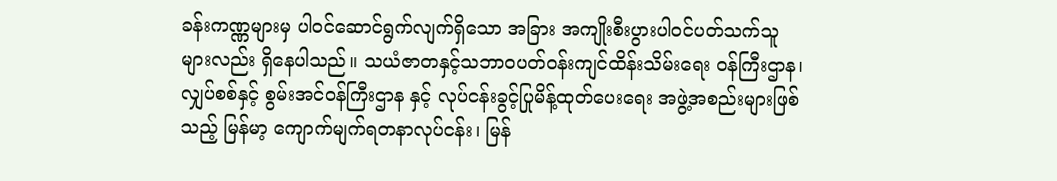ခန်းကဏ္ဏများမှ ပါဝင်ဆောင်ရွက်လျက်ရှိသော အခြား အကျိုးစီးပွားပါဝင်ပတ်သက်သူများလည်း ရှိနေပါသည်။ သယံဇာတနှင့်သဘာဝပတ်ဝန်းကျင်ထိန်းသိမ်းရေး ဝန်ကြီးဌာန၊ လျှပ်စစ်နှင့် စွမ်းအင်ဝန်ကြီးဌာန နှင့် လုပ်ငန်းခွင့်ပြုမိန့်ထုတ်ပေးရေး အဖွဲ့အစည်းများဖြစ်သည့် မြန်မာ့ ကျောက်မျက်ရတနာလုပ်ငန်း၊ မြန်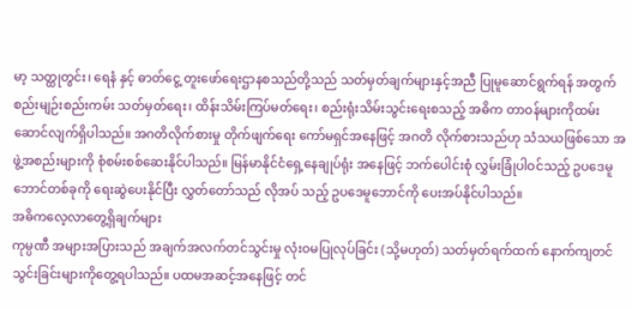မာ့ သတ္ထုတွင်း၊ ရေနံ နှင့် ဓာတ်ငွေ့ တူးဖော်ရေးဌာနစသည်တို့သည် သတ်မှတ်ချက်များနှင့်အညီ ပြုမူဆောင်ရွက်ရန် အတွက် စည်းမျဉ်းစည်းကမ်း သတ်မှတ်ရေး၊ ထိန်းသိမ်းကြပ်မတ်ရေး၊ စည်းရုံးသိမ်းသွင်းရေးစသည့် အဓိက တာဝန်များကိုထမ်းဆောင်လျက်ရှိပါသည်။ အဂတိလိုက်စားမှု တိုက်ဖျက်ရေး ကော်မရှင်အနေဖြင့် အဂတိ လိုက်စားသည်ဟု သံသယဖြစ်သော အဖွဲ့အစည်းများကို စုံစမ်းစစ်ဆေးနိုင်ပါသည်။ မြန်မာနိုင်ငံရှေ့နေချုပ်ရုံး အနေဖြင့် ဘက်ပေါင်းစုံ လွှမ်းခြုံပါဝင်သည့် ဥပဒေမူဘောင်တစ်ခုကို ရေးဆွဲပေးနိုင်ပြီး လွှတ်တော်သည် လိုအပ် သည့် ဥပဒေမူဘောင်ကို ပေးအပ်နိုင်ပါသည်။
အဓိကလေ့လာတွေ့ရှိချက်များ
ကုမ္ပဏီ အများအပြားသည် အချက်အလက်တင်သွင်းမှု လုံးဝမပြုလုပ်ခြင်း (သို့မဟုတ်) သတ်မှတ်ရက်ထက် နောက်ကျတင်သွင်းခြင်းများကိုတွေ့ရပါသည်။ ပထမအဆင့်အနေဖြင့် တင်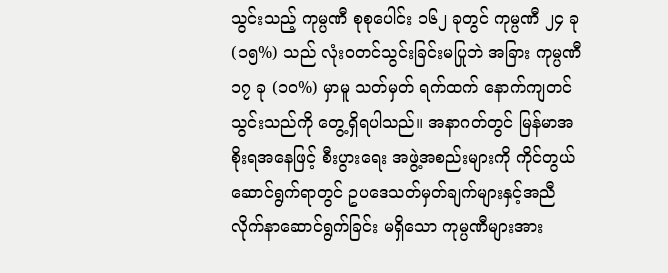သွင်းသည့် ကုမ္ပဏီ စုစုပေါင်း ၁၆၂ ခုတွင် ကုမ္ပဏီ ၂၄ ခု (၁၅%) သည် လုံးဝတင်သွင်းခြင်းမပြုဘဲ အခြား ကုမ္ပဏီ ၁၇ ခု (၁၀%) မှာမူ သတ်မှတ် ရက်ထက် နောက်ကျတင်သွင်းသည်ကို တွေ့ရှိရပါသည်။ အနာဂတ်တွင် မြန်မာအစိုးရအနေဖြင့် စီးပွားရေး အဖွဲ့အစည်းများကို ကိုင်တွယ်ဆောင်ရွက်ရာတွင် ဥပဒေသတ်မှတ်ချက်များနှင့်အညီ လိုက်နာဆောင်ရွက်ခြင်း မရှိသော ကုမ္ပဏီများအား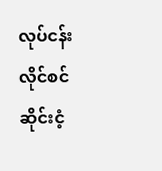လုပ်ငန်းလိုင်စင် ဆိုင်းငံ့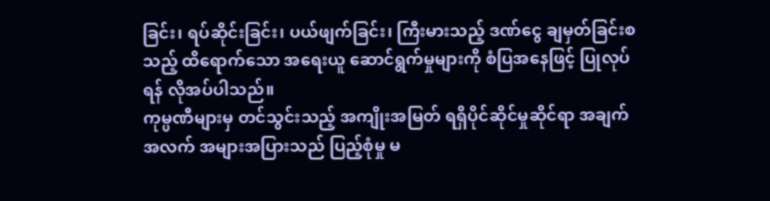ခြင်း၊ ရပ်ဆိုင်းခြင်း၊ ပယ်ဖျက်ခြင်း၊ ကြီးမားသည့် ဒဏ်ငွေ ချမှတ်ခြင်းစသည့် ထိရောက်သော အရေးယူ ဆောင်ရွက်မှုများကို စံပြအနေဖြင့် ပြုလုပ်ရန် လိုအပ်ပါသည်။
ကုမ္ပဏီများမှ တင်သွင်းသည့် အကျိုးအမြတ် ရရှိပိုင်ဆိုင်မှုဆိုင်ရာ အချက်အလက် အများအပြားသည် ပြည့်စုံမှု မ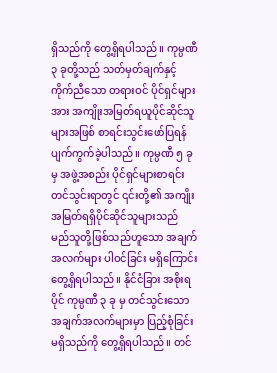ရှိသည်ကို တွေ့ရှိရပါသည်။ ကုမ္ပဏီ ၃ ခုတို့သည် သတ်မှတ်ချက်နှင့်ကိုက်ညီသော တရားဝင် ပိုင်ရှင်များအား အကျိုးအမြတ်ရယူပိုင်ဆိုင်သူများအဖြစ် စာရင်းသွင်းဖော်ပြရန် ပျက်ကွက်ခဲ့ပါသည်။ ကုမ္ပဏီ ၅ ခုမှ အဖွဲ့အစည်း ပိုင်ရှင်များစာရင်း တင်သွင်းရာတွင် ၎င်းတို့၏ အကျိုးအမြတ်ရရှိပိုင်ဆိုင်သူများသည် မည်သူတို့ဖြစ်သည်ဟူသော အချက်အလက်များ ပါဝင်ခြင်း မရှိကြောင်း တွေ့ရှိရပါသည်။ နိုင်ငံခြား အစိုးရပိုင် ကုမ္ပဏီ ၃ ခု မှ တင်သွင်းသော အချက်အလက်များမှာ ပြည့်စုံခြင်း မရှိသည်ကို တွေ့ရှိရပါသည်။ တင်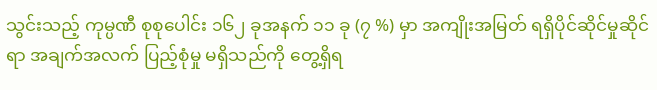သွင်းသည့် ကုမ္ပဏီ စုစုပေါင်း ၁၆၂ ခုအနက် ၁၁ ခု (၇ %) မှာ အကျိုးအမြတ် ရရှိပိုင်ဆိုင်မှုဆိုင်ရာ အချက်အလက် ပြည့်စုံမှု မရှိသည်ကို တွေ့ရှိရ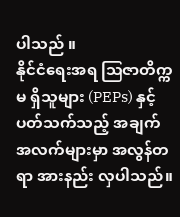ပါသည် ။
နိုင်ငံရေးအရ ဩဇာတိက္ကမ ရှိသူများ (PEPs) နှင့် ပတ်သက်သည့် အချက်အလက်များမှာ အလွန်တရာ အားနည်း လှပါသည်။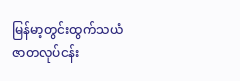မြန်မာ့တွင်းထွက်သယံဇာတလုပ်ငန်း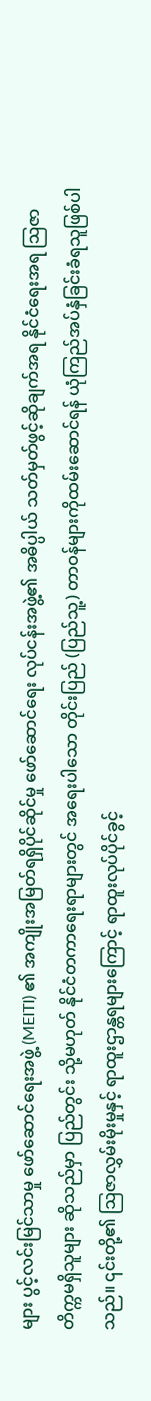များ ပွင့်လင်းမြင်သာမှု ဖော်ဆောင်ရေးအဖွဲ့ (MEITI) ၏ အကျိုးအမြတ်ရရှိပိုင်ဆိုင်မှု ဖော်ဆောင်ရေး လုပ်ငန်းအဖွဲ့၏ အဓိပ္ပါယ် သတ်မှတ်ဖွင့်ဆိုချက်အရ နိုင်ငံရေးအရ ဩဇာတိက္ကမရှိသူများ ဆိုသည်မှာ ပြည်တွင်း သို့မဟုတ် နိုင်ငံတကာရေးရာများတွင် အရေးပါသော တိုင်းပြည် (ပြည်သူ့) တာဝန်များကိုထမ်းဆောင်ရန် ယုံကြည်အပ်နှံခြင်းခံရသူဖြစ်ပါသည်။ ၎င်းတို့၏ ဩဇာလွှမ်းမိုးမှုနှင့် ရာထူးဌာန္တရများကြောင့် ရာထူးလုပ်ပိုင်ခွင့်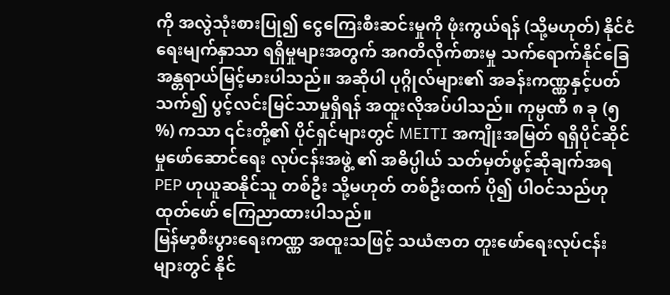ကို အလွဲသုံးစားပြု၍ ငွေကြေးစီးဆင်းမှုကို ဖုံးကွယ်ရန် (သို့မဟုတ်) နိုင်ငံရေးမျက်နှာသာ ရရှိမှုများအတွက် အဂတိလိုက်စားမှု သက်ရောက်နိုင်ခြေ အန္တရာယ်မြင့်မားပါသည်။ အဆိုပါ ပုဂ္ဂိုလ်များ၏ အခန်းကဏ္ဏနှင့်ပတ်သက်၍ ပွင့်လင်းမြင်သာမှုရှိရန် အထူးလိုအပ်ပါသည်။ ကုမ္ပဏီ ၈ ခု (၅ %) ကသာ ၎င်းတို့၏ ပိုင်ရှင်များတွင် MEITI အကျိုးအမြတ် ရရှိပိုင်ဆိုင်မှုဖော်ဆောင်ရေး လုပ်ငန်းအဖွဲ့ ၏ အဓိပ္ပါယ် သတ်မှတ်ဖွင့်ဆိုချက်အရ PEP ဟုယူဆနိုင်သူ တစ်ဦး သို့မဟုတ် တစ်ဦးထက် ပို၍ ပါဝင်သည်ဟု ထုတ်ဖော် ကြေညာထားပါသည်။
မြန်မာ့စီးပွားရေးကဏ္ဏ အထူးသဖြင့် သယံဇာတ တူးဖော်ရေးလုပ်ငန်းများတွင် နိုင်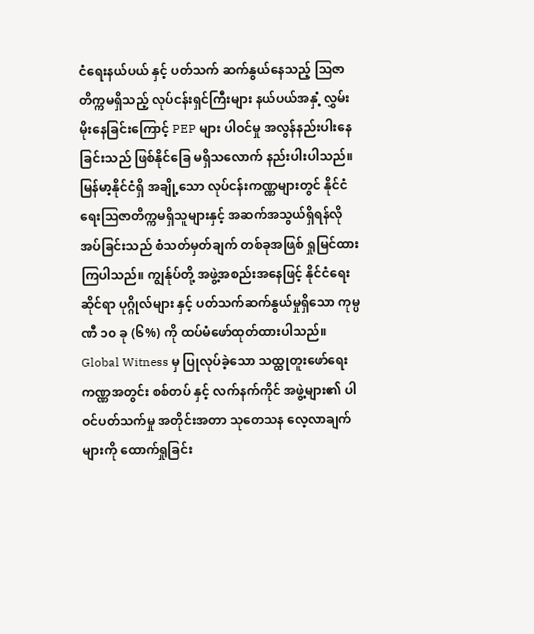ငံရေးနယ်ပယ် နှင့် ပတ်သက် ဆက်နွယ်နေသည့် ဩဇာတိက္ကမရှိသည့် လုပ်ငန်းရှင်ကြီးများ နယ်ပယ်အနှံ့ လွှမ်းမိုးနေခြင်းကြောင့် PEP များ ပါဝင်မှု အလွန်နည်းပါးနေခြင်းသည် ဖြစ်နိုင်ခြေ မရှိသလောက် နည်းပါးပါသည်။ မြန်မာ့နိုင်ငံရှိ အချို့သော လုပ်ငန်းကဏ္ဏများတွင် နိုင်ငံရေးဩဇာတိက္ကမရှိသူများနှင့် အဆက်အသွယ်ရှိရန်လိုအပ်ခြင်းသည် စံသတ်မှတ်ချက် တစ်ခုအဖြစ် ရှုမြင်ထားကြပါသည်။ ကျွန်ုပ်တို့ အဖွဲ့အစည်းအနေဖြင့် နိုင်ငံရေးဆိုင်ရာ ပုဂ္ဂိုလ်များ နှင့် ပတ်သက်ဆက်နွယ်မှုရှိသော ကုမ္ပဏီ ၁၀ ခု (၆%) ကို ထပ်မံဖော်ထုတ်ထားပါသည်။ Global Witness မှ ပြုလုပ်ခဲ့သော သထ္ထုတူးဖော်ရေးကဏ္ဏအတွင်း စစ်တပ် နှင့် လက်နက်ကိုင် အဖွဲ့များ၏ ပါဝင်ပတ်သက်မှု အတိုင်းအတာ သုတေသန လေ့လာချက်များကို ထောက်ရှုခြင်း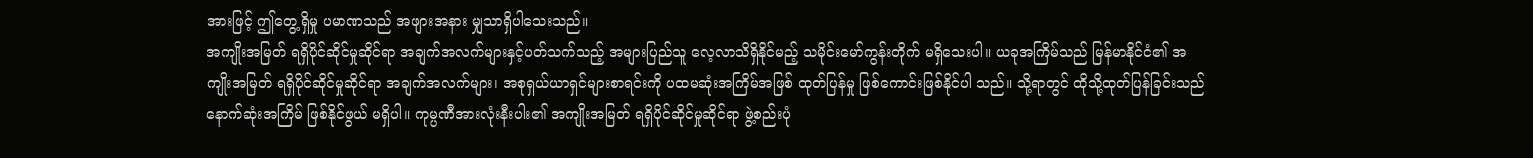အားဖြင့် ဤတွေ့ရှိမှု ပမာဏသည် အဖျားအနား မျှသာရှိပါသေးသည်။
အကျိုးအမြတ် ရရှိပိုင်ဆိုင်မှုဆိုင်ရာ အချက်အလက်များနှင့်ပတ်သက်သည့် အများပြည်သူ လေ့လာသိရှိနိုင်မည့် သမိုင်းမော်ကွန်းတိုက် မရှိသေးပါ။ ယခုအကြိမ်သည် မြန်မာနိုင်ငံ၏ အကျိုးအမြတ် ရရှိပိုင်ဆိုင်မှုဆိုင်ရာ အချက်အလက်များ၊ အစုရှယ်ယာရှင်များစာရင်းကို ပထမဆုံးအကြိမ်အဖြစ် ထုတ်ပြန်မှု ဖြစ်ကောင်းဖြစ်နိုင်ပါ သည်။ သို့ရာတွင် ထိုသို့ထုတ်ပြန်ခြင်းသည် နောက်ဆုံးအကြိမ် ဖြစ်နိုင်ဖွယ် မရှိပါ။ ကုမ္ပဏီအားလုံးနီးပါး၏ အကျိုးအမြတ် ရရှိပိုင်ဆိုင်မှုဆိုင်ရာ ဖွဲ့စည်းပုံ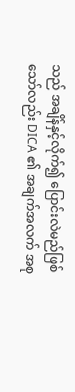သည် အချိန်နှင့်လိုက်၍ ပြောင်းလဲမည်ဖြစ်သော်လည်း DICA ၏ အချက်အလက် အစု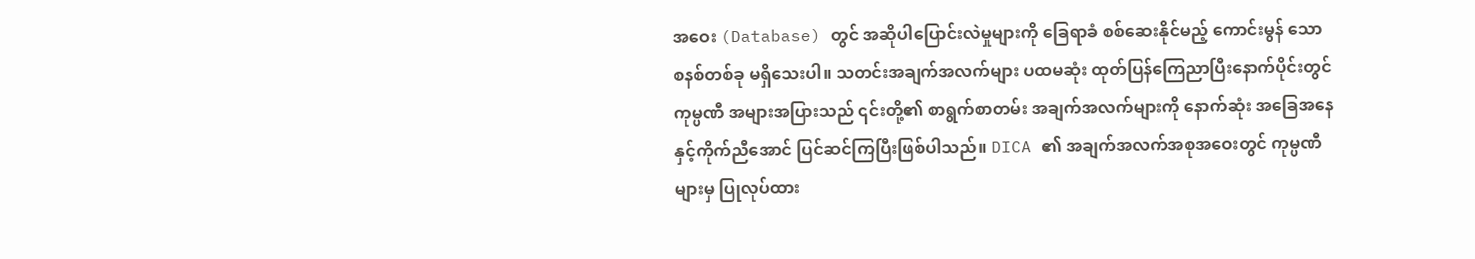အဝေး (Database) တွင် အဆိုပါပြောင်းလဲမှုများကို ခြေရာခံ စစ်ဆေးနိုင်မည့် ကောင်းမွန် သော စနစ်တစ်ခု မရှိသေးပါ။ သတင်းအချက်အလက်များ ပထမဆုံး ထုတ်ပြန်ကြေညာပြီးနောက်ပိုင်းတွင် ကုမ္ပဏီ အများအပြားသည် ၎င်းတို့၏ စာရွက်စာတမ်း အချက်အလက်များကို နောက်ဆုံး အခြေအနေနှင့်ကိုက်ညီအောင် ပြင်ဆင်ကြပြီးဖြစ်ပါသည်။ DICA ၏ အချက်အလက်အစုအဝေးတွင် ကုမ္ပဏီများမှ ပြုလုပ်ထား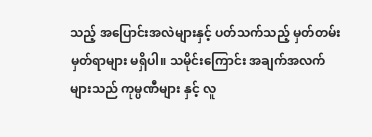သည့် အပြောင်းအလဲများနှင့် ပတ်သက်သည့် မှတ်တမ်းမှတ်ရာများ မရှိပါ။ သမိုင်းကြောင်း အချက်အလက်များသည် ကုမ္ပဏီများ နှင့် လူ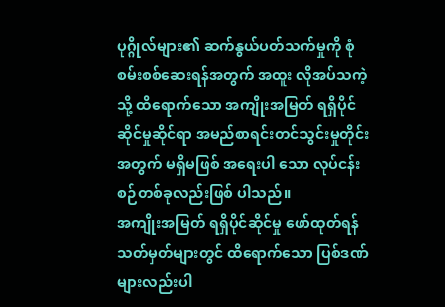ပုဂ္ဂိုလ်များ၏ ဆက်နွယ်ပတ်သက်မှုကို စုံစမ်းစစ်ဆေးရန်အတွက် အထူး လိုအပ်သကဲ့သို့ ထိရောက်သော အကျိုးအမြတ် ရရှိပိုင်ဆိုင်မှုဆိုင်ရာ အမည်စာရင်းတင်သွင်းမှုတိုင်းအတွက် မရှိမဖြစ် အရေးပါ သော လုပ်ငန်းစဉ်တစ်ခုလည်းဖြစ် ပါသည်။
အကျိုးအမြတ် ရရှိပိုင်ဆိုင်မှု ဖော်ထုတ်ရန် သတ်မှတ်များတွင် ထိရောက်သော ပြစ်ဒဏ်များလည်းပါ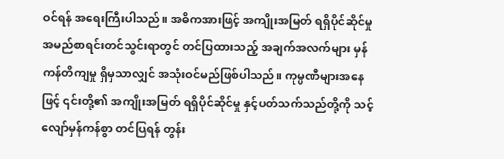ဝင်ရန် အရေးကြီးပါသည်။ အဓိကအားဖြင့် အကျိုးအမြတ် ရရှိပိုင်ဆိုင်မှု အမည်စာရင်းတင်သွင်းရာတွင် တင်ပြထားသည့် အချက်အလက်များ မှန်ကန်တိကျမှု ရှိမှသာလျှင် အသုံးဝင်မည်ဖြစ်ပါသည်။ ကုမ္ပဏီများအနေဖြင့် ၎င်းတို့၏ အကျိုးအမြတ် ရရှိပိုင်ဆိုင်မှု နှင့်ပတ်သက်သည်တို့ကို သင့်လျော်မှန်ကန်စွာ တင်ပြရန် တွန်း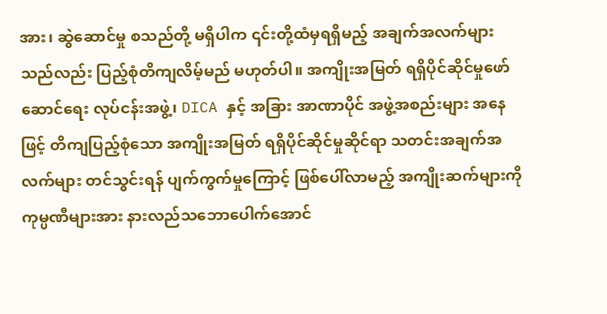အား၊ ဆွဲဆောင်မှု စသည်တို့ မရှိပါက ၎င်းတို့ထံမှရရှိမည့် အချက်အလက်များသည်လည်း ပြည့်စုံတိကျလိမ့်မည် မဟုတ်ပါ။ အကျိုးအမြတ် ရရှိပိုင်ဆိုင်မှုဖော်ဆောင်ရေး လုပ်ငန်းအဖွဲ့၊ DICA နှင့် အခြား အာဏာပိုင် အဖွဲ့အစည်းများ အနေဖြင့် တိကျပြည့်စုံသော အကျိုးအမြတ် ရရှိပိုင်ဆိုင်မှုဆိုင်ရာ သတင်းအချက်အလက်များ တင်သွင်းရန် ပျက်ကွက်မှုကြောင့် ဖြစ်ပေါ်လာမည့် အကျိုးဆက်များကို ကုမ္ပဏီများအား နားလည်သဘောပေါက်အောင်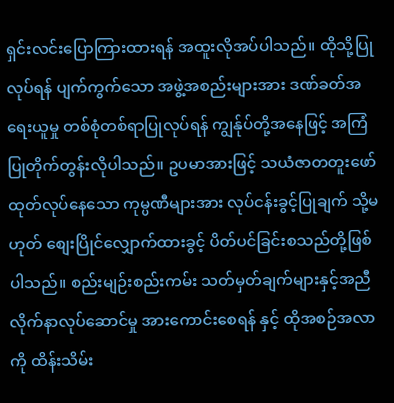ရှင်းလင်းပြောကြားထားရန် အထူးလိုအပ်ပါသည်။ ထိုသို့ပြုလုပ်ရန် ပျက်ကွက်သော အဖွဲ့အစည်းများအား ဒဏ်ခတ်အရေးယူမှု တစ်စုံတစ်ရာပြုလုပ်ရန် ကျွန်ုပ်တို့အနေဖြင့် အကြံပြုတိုက်တွန်းလိုပါသည်။ ဥပမာအားဖြင့် သယံဇာတတူးဖော် ထုတ်လုပ်နေသော ကုမ္ပဏီများအား လုပ်ငန်းခွင့်ပြုချက် သို့မဟုတ် စျေးပြိုင်လျှောက်ထားခွင့် ပိတ်ပင်ခြင်းစသည်တို့ဖြစ်ပါသည်။ စည်းမျဉ်းစည်းကမ်း သတ်မှတ်ချက်များနှင့်အညီ လိုက်နာလုပ်ဆောင်မှု အားကောင်းစေရန် နှင့် ထိုအစဉ်အလာကို ထိန်းသိမ်း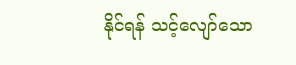နိုင်ရန် သင့်လျော်သော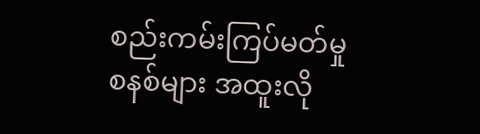စည်းကမ်းကြပ်မတ်မှုစနစ်များ အထူးလို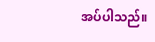အပ်ပါသည်။